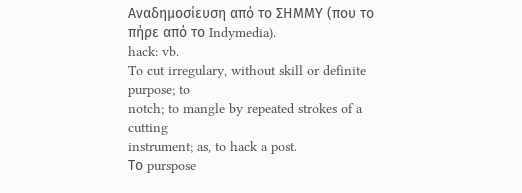Αναδημοσίευση από το ΣΗΜΜΥ (που το πήρε από το Indymedia).
hack: vb.
To cut irregulary, without skill or definite purpose; to
notch; to mangle by repeated strokes of a cutting
instrument; as, to hack a post.
Το purspose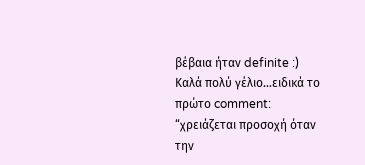βέβαια ήταν definite :)
Καλά πολύ γέλιο…ειδικά το πρώτο comment:
“χρειάζεται προσοχή όταν την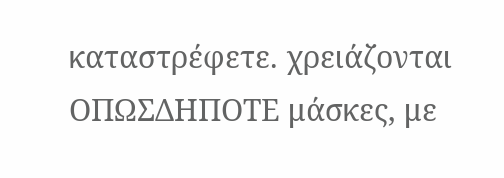καταστρέφετε. χρειάζονται ΟΠΩΣΔΗΠΟΤΕ μάσκες, με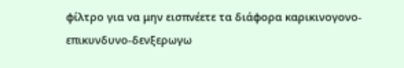φίλτρο για να μην εισπνέετε τα διάφορα καρικινογονο-επικυνδυνο-δενξερωγω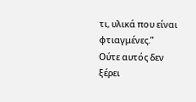τι, υλικά που είναι φτιαγμένες.”
Ούτε αυτός δεν ξέρει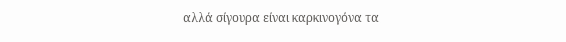αλλά σίγουρα είναι καρκινογόνα τα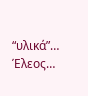“υλικά”…
Έλεος…